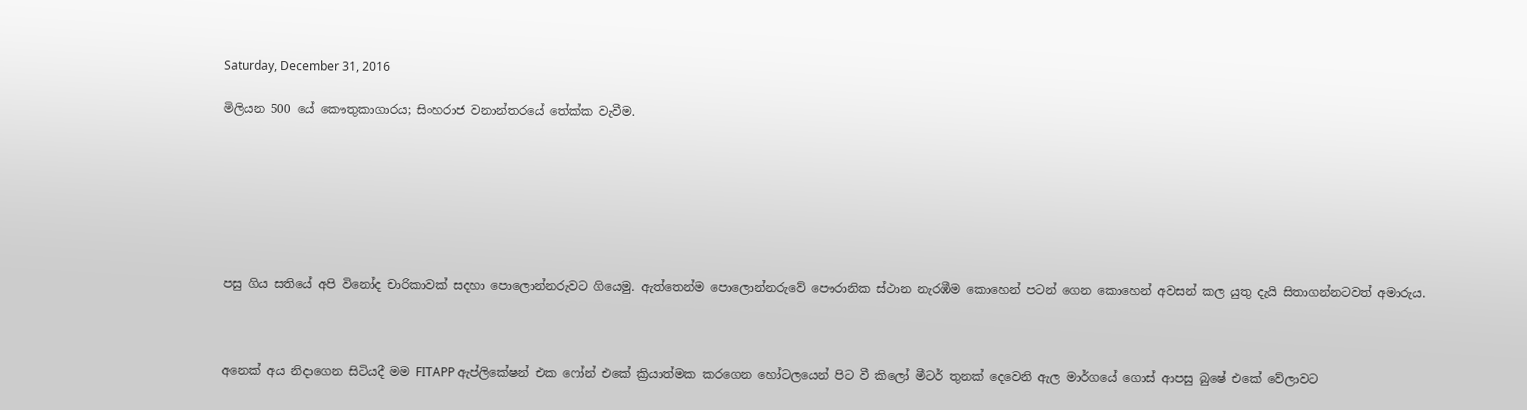Saturday, December 31, 2016

මිලියන 500 යේ කෞතුකාගාරය; සිංහරාජ වනාන්තරයේ තේක්ක වැවීම.







පසු ගිය සතියේ අපි විනෝද චාරිකාවක් සදහා පොලොන්නරුවට ගියෙමු. ඇත්තෙන්ම පොලොන්නරුවේ පෞරානික ස්ථාන නැරඹීම කොහෙන් පටන් ගෙන කොහෙන් අවසන් කල යුතු දැයි සිතාගන්නටවත් අමාරුය.



අනෙක් අය නිදාගෙන සිටියදී මම FITAPP ඇප්ලිකේෂන් එක ෆෝන් එකේ ක්‍රියාත්මක කරගෙන හෝටලයෙන් පිට වී කිලෝ මීටර් තුනක් දෙවෙනි ඇල මාර්ගයේ ගොස් ආපසු බුෂේ එකේ වේලාවට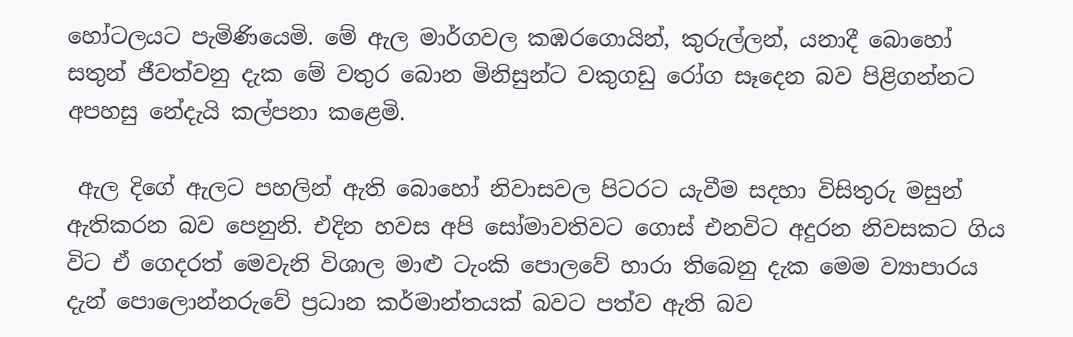හෝටලයට පැමිණියෙමි. මේ ඇල මාර්ගවල කඹරගොයින්, කුරුල්ලන්, යනාදී බොහෝ සතුන් ජීවත්වනු දැක මේ වතුර බොන මිනිසුන්ට වකුගඩු රෝග සෑදෙන බව පිළිගන්නට අපහසු නේදැයි කල්පනා කළෙමි.

 ඇල දිගේ ඇලට පහලින් ඇති බොහෝ නිවාසවල පිටරට යැවීම සදහා විසිතුරු මසුන් ඇතිකරන බව පෙනුනි. එදින හවස අපි සෝමාවතිවට ගොස් එනවිට අදුරන නිවසකට ගිය විට ඒ ගෙදරත් මෙවැනි විශාල මාළු ටැංකි පොලවේ හාරා තිබෙනු දැක මෙම ව්‍යාපාරය දැන් පොලොන්නරුවේ ප්‍රධාන කර්මාන්තයක් බවට පත්ව ඇති බව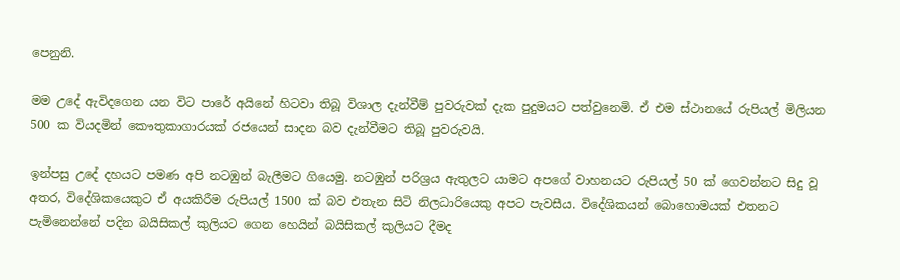පෙනුනි.

මම උදේ ඇවිදගෙන යන විට පාරේ අයිනේ හිටවා තිබූ විශාල දැන්වීම් පුවරුවක් දැක පුදුමයට පත්වුනෙමි. ඒ එම ස්ථානයේ රුපියල් මිලියන 500 ක වියදමින් කෞතුකාගාරයක් රජයෙන් සාදන බව දැන්වීමට තිබූ පුවරුවයි.

ඉන්පසු උදේ දහයට පමණ අපි නටඹුන් බැලීමට ගියෙමු. නටඹුන් පරිශ්‍රය ඇතුලට යාමට අපගේ වාහනයට රුපියල් 50 ක් ගෙවන්නට සිදු වූ අතර, විදේශිකයෙකුට ඒ අයකිරීම රුපියල් 1500 ක් බව එතැන සිටි නිලධාරියෙකු අපට පැවසීය. විදේශිකයන් බොහොමයක් එතනට පැමිනෙන්නේ පදින බයිසිකල් කුලියට ගෙන හෙයින් බයිසිකල් කුලියට දීමද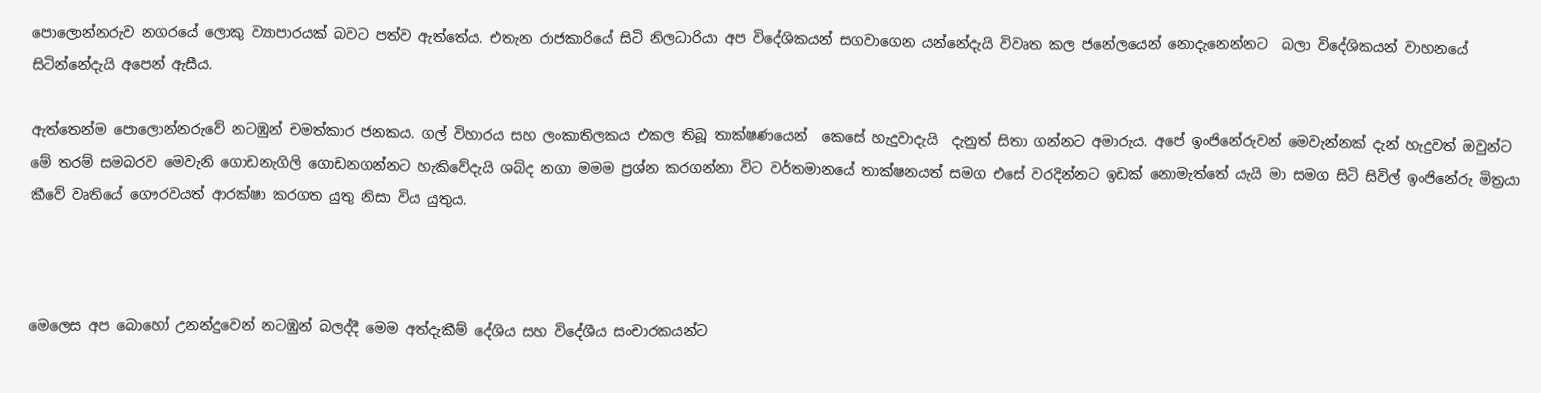පොලොන්නරුව නගරයේ ලොකු ව්‍යාපාරයක් බවට පත්ව ඇත්තේය. එතැන රාජකාරියේ සිටි නිලධාරියා අප විදේශිකයන් සගවාගෙන යන්නේදැයි විවෘත කල ජනේලයෙන් නොදැනෙන්නට  බලා විදේශිකයන් වාහනයේ සිටින්නේදැයි අපෙන් ඇසීය.

ඇත්තෙන්ම පොලොන්නරුවේ නටඹුන් චමත්කාර ජනකය. ගල් විහාරය සහ ලංකාතිලකය එකල තිබූ තාක්ෂණයෙන්  කෙසේ හැදුවාදැයි  දැනුත් සිතා ගන්නට අමාරුය. අපේ ඉංජිනේරුවන් මෙවැන්නක් දැන් හැදුවත් ඔවුන්ට මේ තරම් සමබරව මෙවැනි ගොඩනැගිලි ගොඩනගන්නට හැකිවේදැයි ශබ්ද නගා මමම ප්‍රශ්න කරගන්නා විට වර්තමානයේ තාක්ෂනයත් සමග එසේ වරදින්නට ඉඩක් නොමැත්තේ යැයි මා සමග සිටි සිවිල් ඉංජිනේරු මිත්‍රයා කීවේ වෘතියේ ගෞරවයත් ආරක්ෂා කරගත යුතු නිසා විය යුතුය.



මෙලෙස අප බොහෝ උනන්දුවෙන් නටඹුන් බලද්දී මෙම අත්දැකීම් දේශිය සහ විදේශීය සංචාරකයන්ට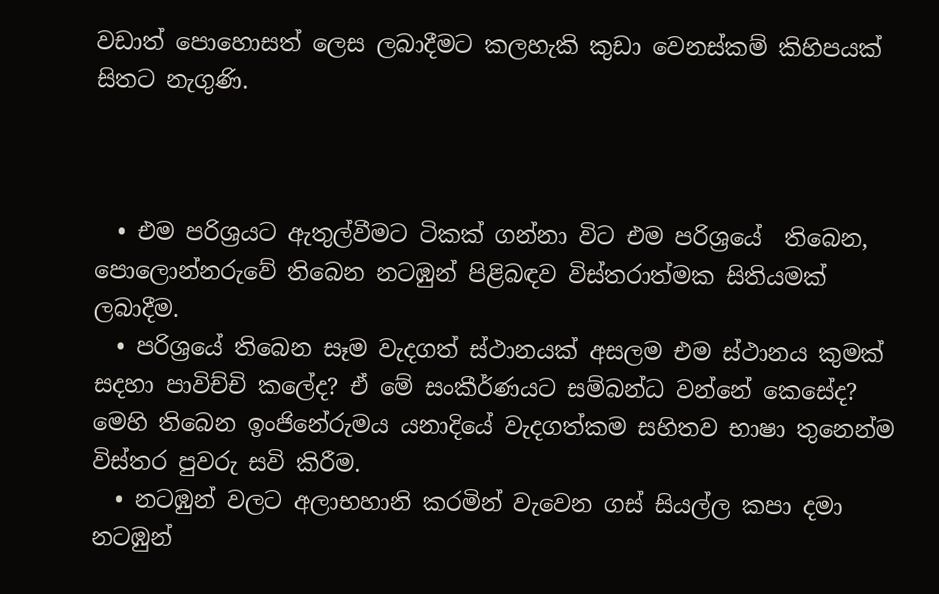වඩාත් පොහොසත් ලෙස ලබාදීමට කලහැකි කුඩා වෙනස්කම් කිහිපයක් සිතට නැගුණි.



  • එම පරිශ්‍රයට ඇතුල්වීමට ටිකක් ගන්නා විට එම පරිශ්‍රයේ  තිබෙන, පොලොන්නරුවේ තිබෙන නටඹුන් පිළිබඳව විස්තරාත්මක සිතියමක් ලබාදීම.
  • පරිශ්‍රයේ තිබෙන සෑම වැදගත් ස්ථානයක් අසලම එම ස්ථානය කුමක් සදහා පාවිච්චි කලේද? ඒ මේ සංකීර්ණයට සම්බන්ධ වන්නේ කෙසේද? මෙහි තිබෙන ඉංජිනේරුමය යනාදියේ වැදගත්කම සහිතව භාෂා තුනෙන්ම විස්තර පුවරු සවි කිරීම.
  • නටඹුන් වලට අලාභහානි කරමින් වැවෙන ගස් සියල්ල කපා දමා නටඹුන්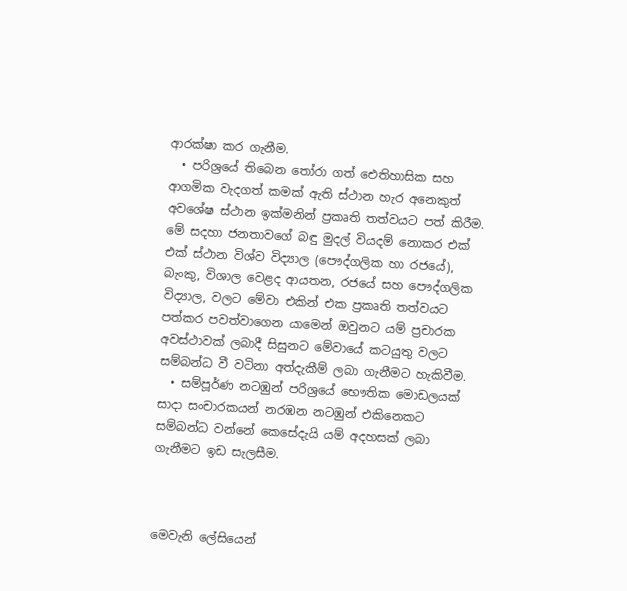ආරක්ෂා කර ගැනීම.
  • පරිශ්‍රයේ තිබෙන තෝරා ගත් ඓතිහාසික සහ ආගමික වැදගත් කමක් ඇති ස්ථාන හැර අනෙකුත් අවශේෂ ස්ථාන ඉක්මනින් ප්‍රකෘති තත්වයට පත් කිරීම. මේ සදහා ජනතාවගේ බඳු මුදල් වියදම් නොකර එක් එක් ස්ථාන විශ්ව විද්‍යාල (පෞද්ගලික හා රජයේ), බැංකු, විශාල වෙළද ආයතන, රජයේ සහ පෞද්ගලික විද්‍යාල, වලට මේවා එකින් එක ප්‍රකෘති තත්වයට පත්කර පවත්වාගෙන යාමෙන් ඔවුනට යම් ප්‍රචාරක අවස්ථාවක් ලබාදී සිසුනට මේවායේ කටයුතු වලට සම්බන්ධ වී වටිනා අත්දැකීම් ලබා ගැනීමට හැකිවීම.
  • සම්පූර්ණ නටඹුන් පරිශ්‍රයේ භෞතික මොඩලයක් සාදා සංචාරකයන් නරඹන නටඹුන් එකිනෙකට සම්බන්ධ වන්නේ කෙසේදැයි යම් අදහසක් ලබා ගැනීමට ඉඩ සැලසීම.



මෙවැනි ලේසියෙන්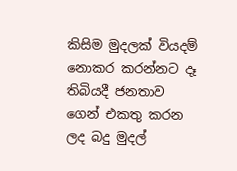කිසිම මුදලක් වියදම් නොකර කරන්නට දෑ තිබියදී ජනතාව ගෙන් එකතු කරන ලද බදු මුදල්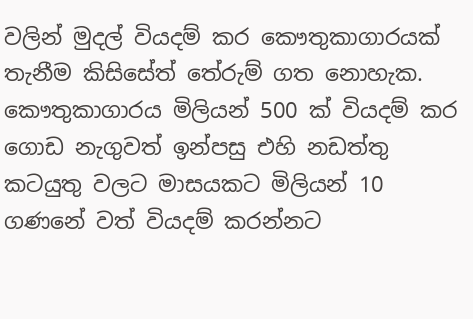වලින් මුදල් වියදම් කර කෞතුකාගාරයක් තැනීම කිසිසේත් තේරුම් ගත නොහැක. කෞතුකාගාරය මිලියන් 500 ක් වියදම් කර ගොඩ නැගුවත් ඉන්පසු එහි නඩත්තු කටයුතු වලට මාසයකට මිලියන් 10 ගණනේ වත් වියදම් කරන්නට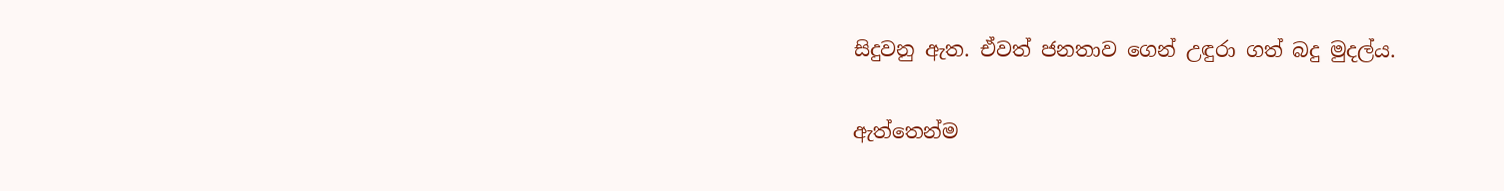සිදුවනු ඇත. ඒවත් ජනතාව ගෙන් උඳුරා ගත් බදු මුදල්ය.

ඇත්තෙන්ම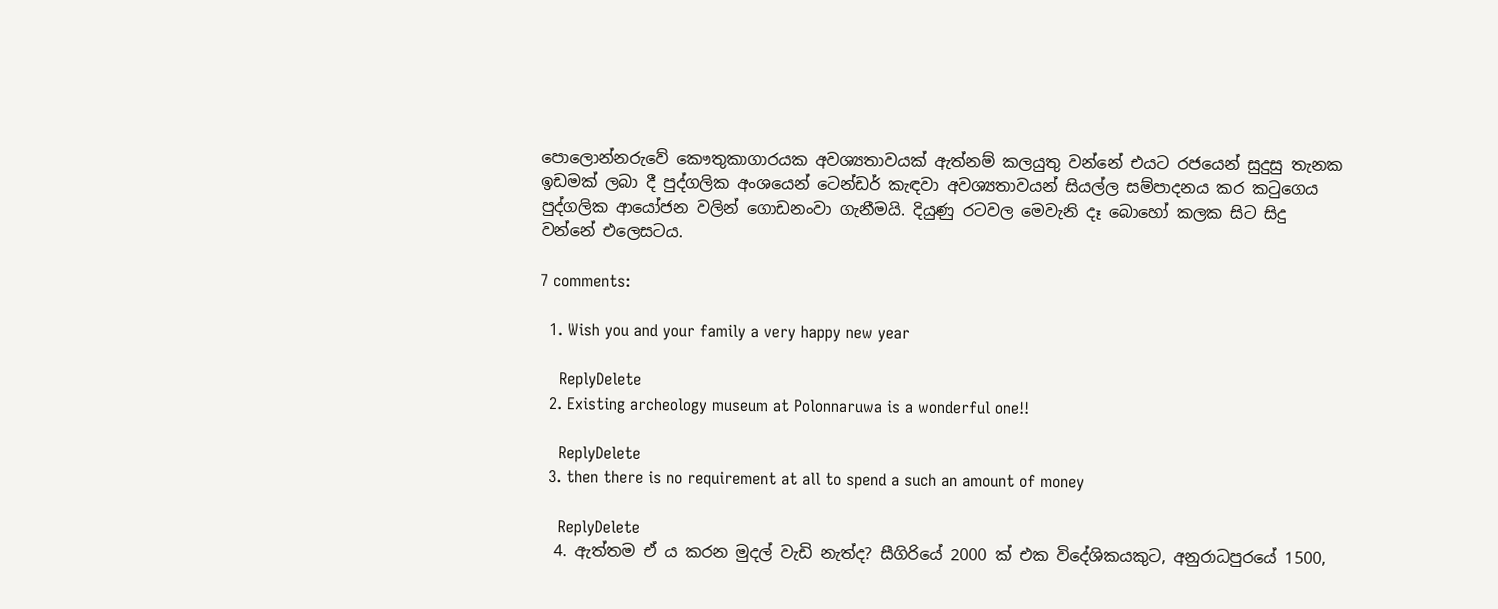පොලොන්නරුවේ කෞතුකාගාරයක අවශ්‍යතාවයක් ඇත්නම් කලයුතු වන්නේ එයට රජයෙන් සුදුසු තැනක ඉඩමක් ලබා දී පුද්ගලික අංශයෙන් ටෙන්ඩර් කැඳවා අවශ්‍යතාවයන් සියල්ල සම්පාදනය කර කටුගෙය පුද්ගලික ආයෝජන වලින් ගොඩනංවා ගැනීමයි. දියුණු රටවල මෙවැනි දෑ බොහෝ කලක සිට සිදු වන්නේ එලෙසටය.

7 comments:

  1. Wish you and your family a very happy new year

    ReplyDelete
  2. Existing archeology museum at Polonnaruwa is a wonderful one!!

    ReplyDelete
  3. then there is no requirement at all to spend a such an amount of money

    ReplyDelete
  4. ඇත්තම ඒ ය කරන මුදල් වැඩි නැත්ද? සීගිරියේ 2000 ක් එක විදේශිකයකුට, අනුරාධපුරයේ 1500,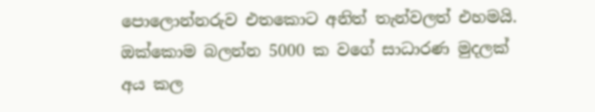පොලොන්නරුව එතකොට අනිත් තැන්වලත් එහමයි. ඔක්කොම බලන්න 5000 ක වගේ සාධාරණ මුදලක් අය කල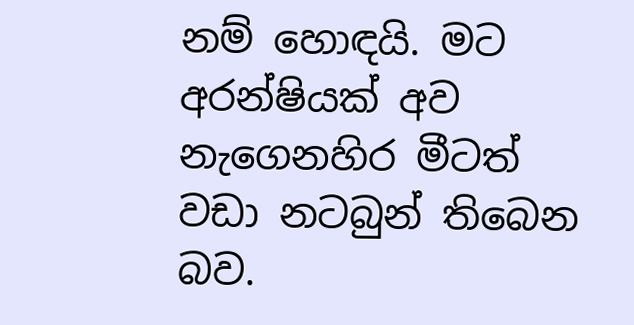නම් හොඳයි. මට අරන්ෂියක් අව නැගෙනහිර මීටත් වඩා නටබුන් තිබෙන බව.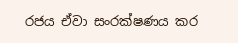රජය ඒවා සංරක්ෂණය කර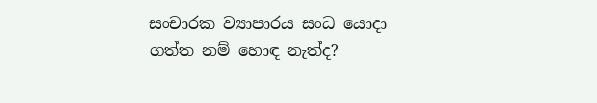සංචාරක ව්‍යාපාරය සංධ යොදා ගත්ත නම් හොඳ නැත්ද?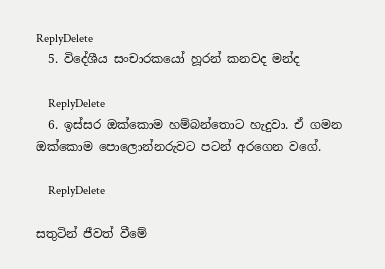ReplyDelete
  5. විදේශීය සංචාරකයෝ හූරන් කනවද මන්ද

    ReplyDelete
  6. ඉස්සර ඔක්කොම හම්බන්තොට හැදුවා. ඒ ගමන ඔක්කොම පොලොන්නරුවට පටන් අරගෙන වගේ.

    ReplyDelete

සතුටින් ජීවත් වීමේ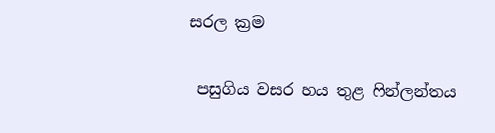සරල ක්‍රම

 පසුගිය වසර හය තුළ ෆින්ලන්තය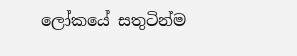ලෝකයේ සතුටින්ම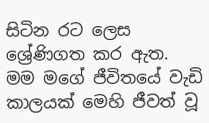සිටින රට ලෙස ශ්‍රේණිගත කර ඇත.  මම මගේ ජීවිතයේ වැඩි කාලයක් මෙහි ජීවත් වූ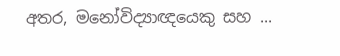අතර, මනෝවිද්‍යාඥයෙකු සහ ...